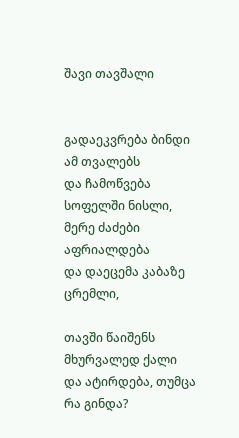შავი თავშალი


გადაეკვრება ბინდი ამ თვალებს
და ჩამოწვება სოფელში ნისლი,
მერე ძაძები აფრიალდება
და დაეცემა კაბაზე ცრემლი,

თავში წაიშენს მხურვალედ ქალი
და ატირდება, თუმცა რა გინდა?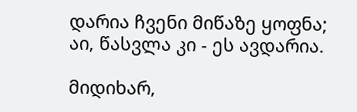დარია ჩვენი მიწაზე ყოფნა;
აი, წასვლა კი - ეს ავდარია.

მიდიხარ,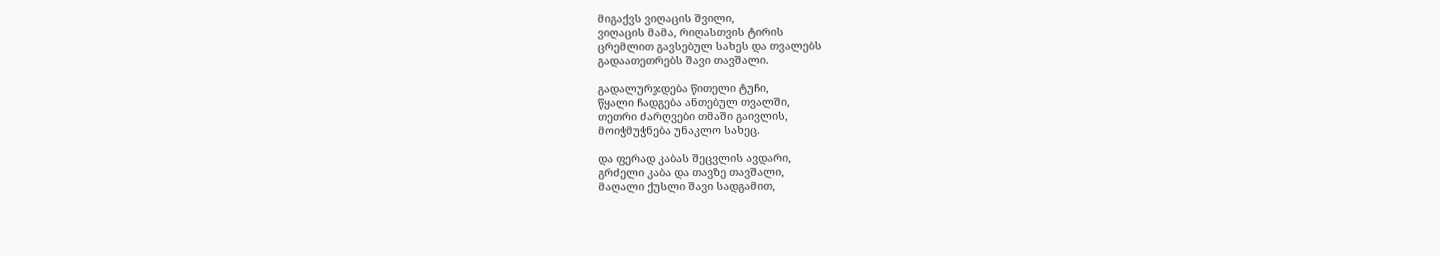მიგაქვს ვიღაცის შვილი,
ვიღაცის მამა, რიღასთვის ტირის
ცრემლით გავსებულ სახეს და თვალებს
გადაათეთრებს შავი თავშალი.

გადალურჯდება წითელი ტუჩი,
წყალი ჩადგება ანთებულ თვალში,
თეთრი ძარღვები თმაში გაივლის,
მოიჭმუჭნება უნაკლო სახეც.

და ფერად კაბას შეცვლის ავდარი,
გრძელი კაბა და თავზე თავშალი,
მაღალი ქუსლი შავი სადგამით,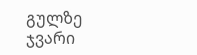გულზე ჯვარი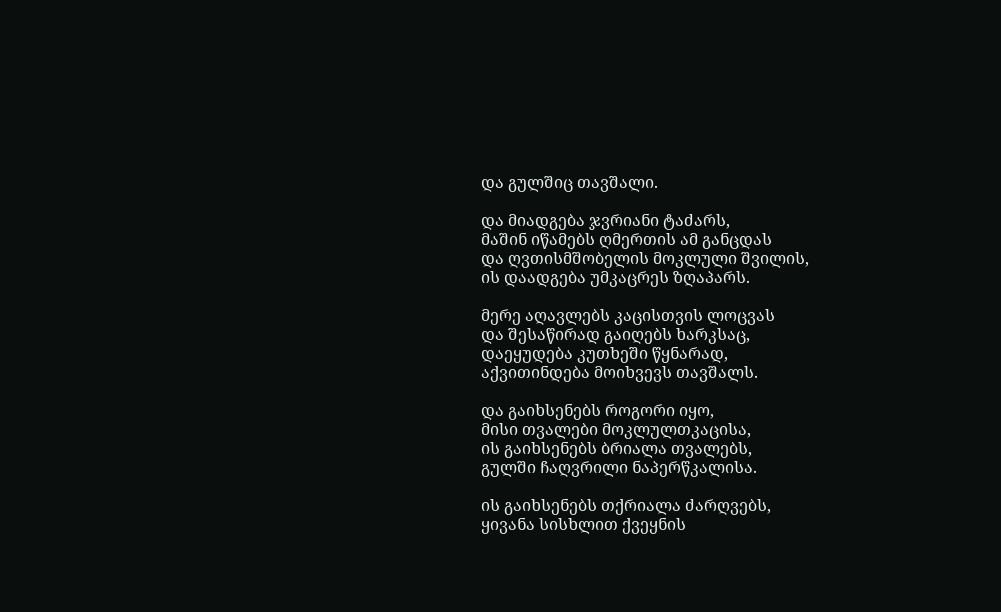და გულშიც თავშალი.

და მიადგება ჯვრიანი ტაძარს,
მაშინ იწამებს ღმერთის ამ განცდას
და ღვთისმშობელის მოკლული შვილის,
ის დაადგება უმკაცრეს ზღაპარს.

მერე აღავლებს კაცისთვის ლოცვას
და შესაწირად გაიღებს ხარკსაც,
დაეყუდება კუთხეში წყნარად,
აქვითინდება მოიხვევს თავშალს.

და გაიხსენებს როგორი იყო,
მისი თვალები მოკლულთკაცისა,
ის გაიხსენებს ბრიალა თვალებს,
გულში ჩაღვრილი ნაპერწკალისა.

ის გაიხსენებს თქრიალა ძარღვებს,
ყივანა სისხლით ქვეყნის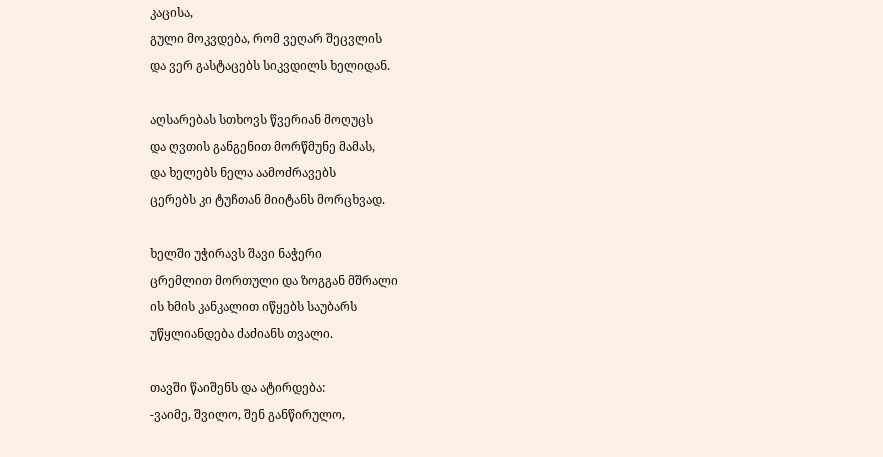კაცისა,
გული მოკვდება, რომ ვეღარ შეცვლის
და ვერ გასტაცებს სიკვდილს ხელიდან.

აღსარებას სთხოვს წვერიან მოღუცს
და ღვთის განგენით მორწმუნე მამას,
და ხელებს ნელა აამოძრავებს
ცერებს კი ტუჩთან მიიტანს მორცხვად.

ხელში უჭირავს შავი ნაჭერი
ცრემლით მორთული და ზოგგან მშრალი
ის ხმის კანკალით იწყებს საუბარს
უწყლიანდება ძაძიანს თვალი.

თავში წაიშენს და ატირდება:
-ვაიმე, შვილო, შენ განწირულო,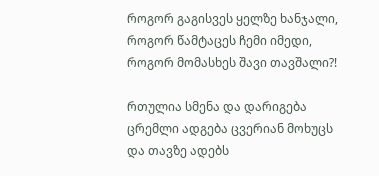როგორ გაგისვეს ყელზე ხანჯალი,
როგორ წამტაცეს ჩემი იმედი,
როგორ მომასხეს შავი თავშალი?!

რთულია სმენა და დარიგება
ცრემლი ადგება ცვერიან მოხუცს
და თავზე ადებს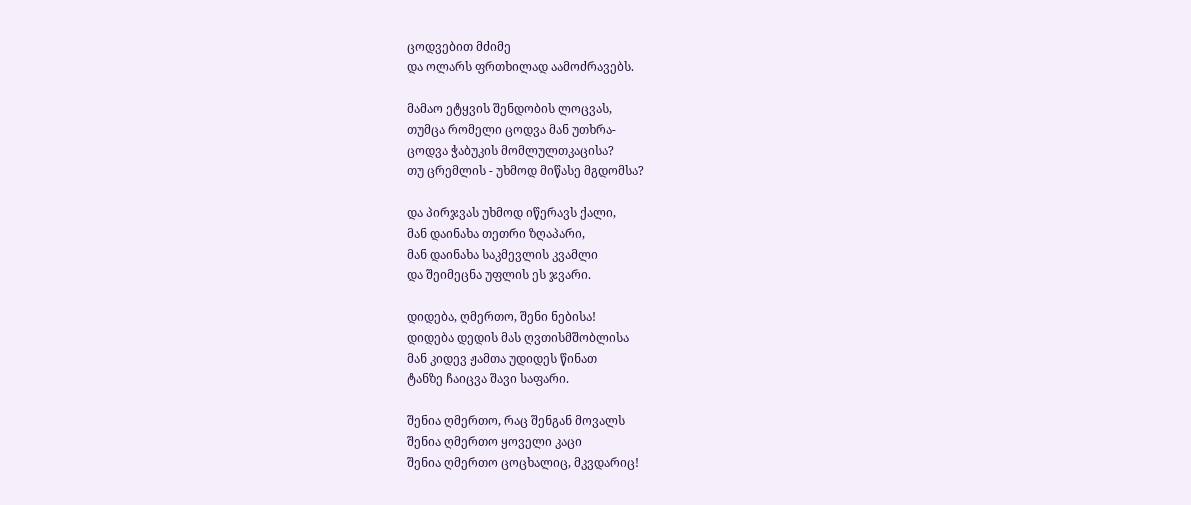ცოდვებით მძიმე
და ოლარს ფრთხილად აამოძრავებს.

მამაო ეტყვის შენდობის ლოცვას,
თუმცა რომელი ცოდვა მან უთხრა-
ცოდვა ჭაბუკის მომლულთკაცისა?
თუ ცრემლის - უხმოდ მიწასე მგდომსა?

და პირჯვას უხმოდ იწერავს ქალი,
მან დაინახა თეთრი ზღაპარი,
მან დაინახა საკმევლის კვამლი
და შეიმეცნა უფლის ეს ჯვარი.

დიდება, ღმერთო, შენი ნებისა!
დიდება დედის მას ღვთისმშობლისა
მან კიდევ ჟამთა უდიდეს წინათ
ტანზე ჩაიცვა შავი საფარი.

შენია ღმერთო, რაც შენგან მოვალს
შენია ღმერთო ყოველი კაცი
შენია ღმერთო ცოცხალიც, მკვდარიც!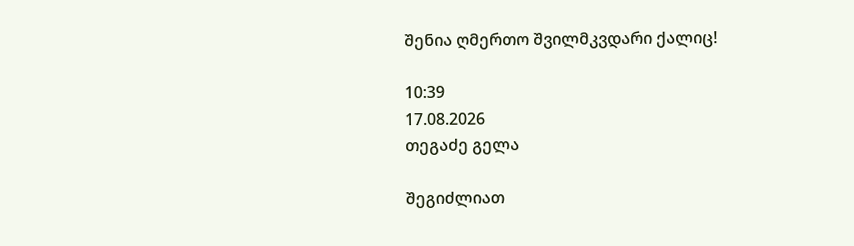შენია ღმერთო შვილმკვდარი ქალიც!

10:39
17.08.2026
თეგაძე გელა

შეგიძლიათ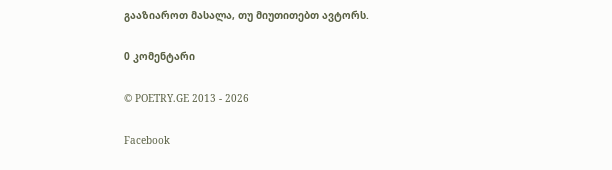გააზიაროთ მასალა, თუ მიუთითებთ ავტორს.

0 კომენტარი

© POETRY.GE 2013 - 2026

Facebook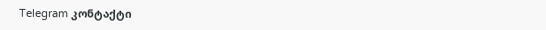Telegram კონტაქტი